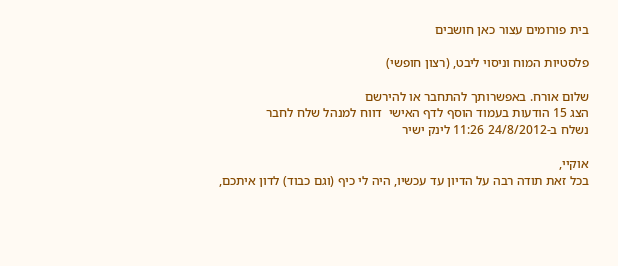בית פורומים עצור כאן חושבים

פלסטיות המוח וניסוי ליבט, (רצון חופשי)

שלום אורח. באפשרותך להתחבר או להירשם
הצג 15 הודעות בעמוד הוסף לדף האישי  דווח למנהל שלח לחבר
נשלח ב-24/8/2012 11:26 לינק ישיר

אוקיי,
בכל זאת תודה רבה על הדיון עד עכשיו, היה לי כיף (וגם כבוד) לדון איתכם,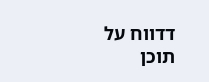דדווח על תוכן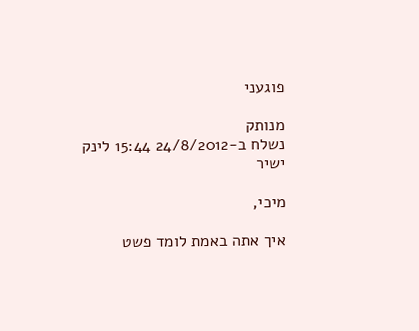פוגעני

מנותק
נשלח ב-24/8/2012 15:44 לינק ישיר

מיכי,

איך אתה באמת לומד פשט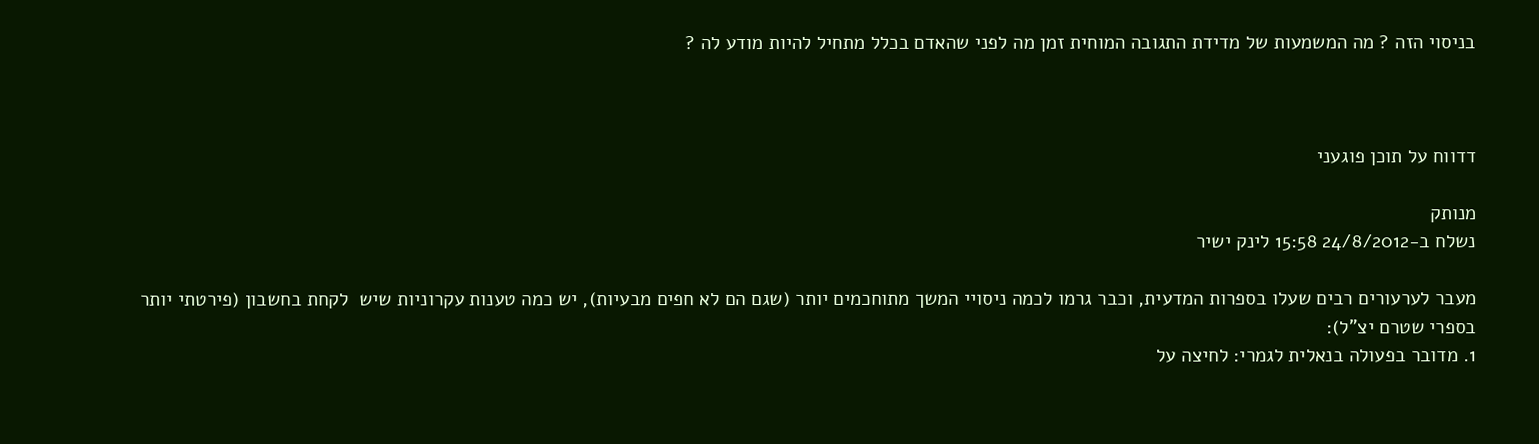בניסוי הזה ? מה המשמעות של מדידת התגובה המוחית זמן מה לפני שהאדם בכלל מתחיל להיות מודע לה ?



דדווח על תוכן פוגעני

מנותק
נשלח ב-24/8/2012 15:58 לינק ישיר

מעבר לערעורים רבים שעלו בספרות המדעית, וכבר גרמו לכמה ניסויי המשך מתוחכמים יותר (שגם הם לא חפים מבעיות), יש כמה טענות עקרוניות שיש  לקחת בחשבון (פירטתי יותר בספרי שטרם יצ"ל):
1. מדובר בפעולה בנאלית לגמרי: לחיצה על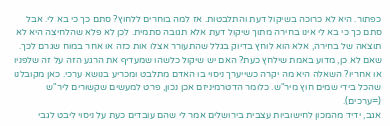כפתור. היא לא כרוכה בשיקול דעת והתלבטות. אז למה בוחרים ללחוץ? סתם כך כי בא לי. אבל סתם כך כי בא לי אינו בחירה מתוך שיקול דעת אלא תגובה סתמית. לכן לא פלא שהלחיצה היא לא תוצאה של בחירה, אלא הוא לוחץ בדיוק בגלל שהתעורר אצלו אות כזה או אחר במוח שגרם לכך. שאם לא כן, מדוע באמת שילחץ כעת? האם יש שיקול כלשהו שמעדיף את הרגע הזה על זה שלפניו או אחריו? השאלה היא מה יקרה כשייערך ניסוי בו האדם מתלבט ומכריע בנושא ערכי. כאן מקובלנו שהכל בידי שמים חוץ מיר"ש. כלומר הדטרמיניזם אכן נכון, פרט למעשים שקשורים ליר"ש (=ערכים).
אגב, ידיד מהמכון לחישוביות עצבית בירושלים אמר לי שהם עובדים כעת על ניסוי ליבט לגבי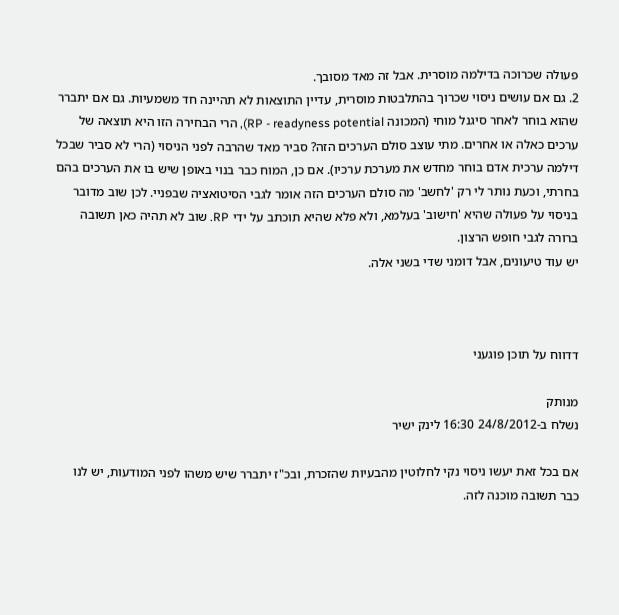פעולה שכרוכה בדילמה מוסרית. אבל זה מאד מסובך.
2. גם אם עושים ניסוי שכרוך בהתלבטות מוסרית, עדיין התוצאות לא תהיינה חד משמעיות. גם אם יתברר שהוא בוחר לאחר סיגנל מוחי (המכונה RP - readyness potential), הרי הבחירה הזו היא תוצאה של ערכים כאלה או אחרים. מתי עוצב סולם הערכים הזה? סביר מאד שהרבה לפני הניסוי (הרי לא סביר שבכל דילמה ערכית אדם בוחר מחדש את מערכת ערכיו). אם כן, המוח כבר בנוי באופן שיש בו את הערכים בהם בחרתי, וכעת נותר לי רק 'לחשב' מה סולם הערכים הזה אומר לגבי הסיטואציה שבפניי. לכן שוב מדובר בניסוי על פעולה שהיא 'חישוב' בעלמא, ולא פלא שהיא תוכתב על ידי RP. שוב לא תהיה כאן תשובה ברורה לגבי חופש הרצון.
יש עוד טיעונים, אבל דומני שדי בשני אלה.



דדווח על תוכן פוגעני

מנותק
נשלח ב-24/8/2012 16:30 לינק ישיר

אם בכל זאת יעשו ניסוי נקי לחלוטין מהבעיות שהזכרת, ובכ"ז יתברר שיש משהו לפני המודעות, יש לנו כבר תשובה מוכנה לזה.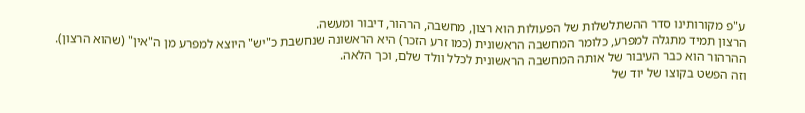ע"פ מקורותינו סדר ההשתלשלות של הפעולות הוא רצון, מחשבה, הרהור, דיבור ומעשה.
הרצון תמיד מתגלה למפרע, כלומר המחשבה הראשונית (כמו זרע הזכר) היא הראשונה שנחשבת כ"יש" היוצא למפרע מן ה"אין" (שהוא הרצון). ההרהור הוא כבר העיבור של אותה המחשבה הראשונית לכלל וולד שלם, וכך הלאה.
וזה הפשט בקוצו של יוד של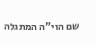שם הוי"ה המתגלה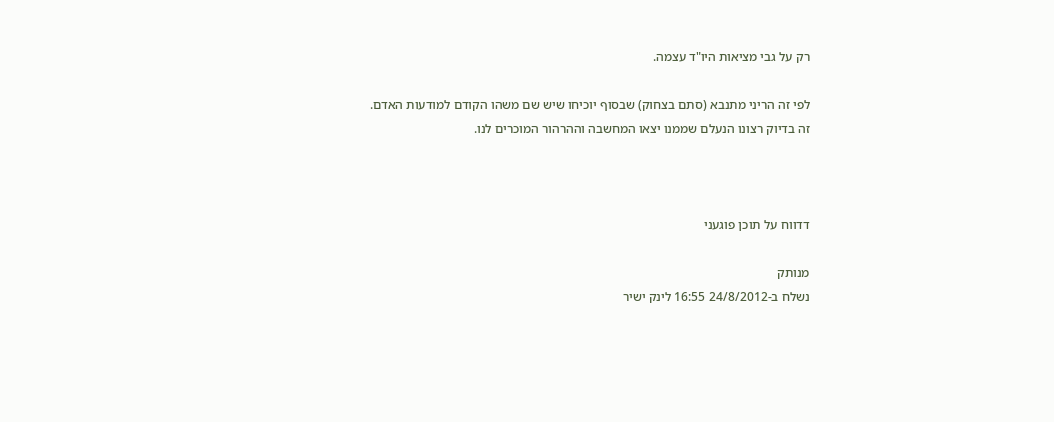רק על גבי מציאות היו"ד עצמה.

לפי זה הריני מתנבא (סתם בצחוק) שבסוף יוכיחו שיש שם משהו הקודם למודעות האדם. זה בדיוק רצונו הנעלם שממנו יצאו המחשבה וההרהור המוכרים לנו.



דדווח על תוכן פוגעני

מנותק
נשלח ב-24/8/2012 16:55 לינק ישיר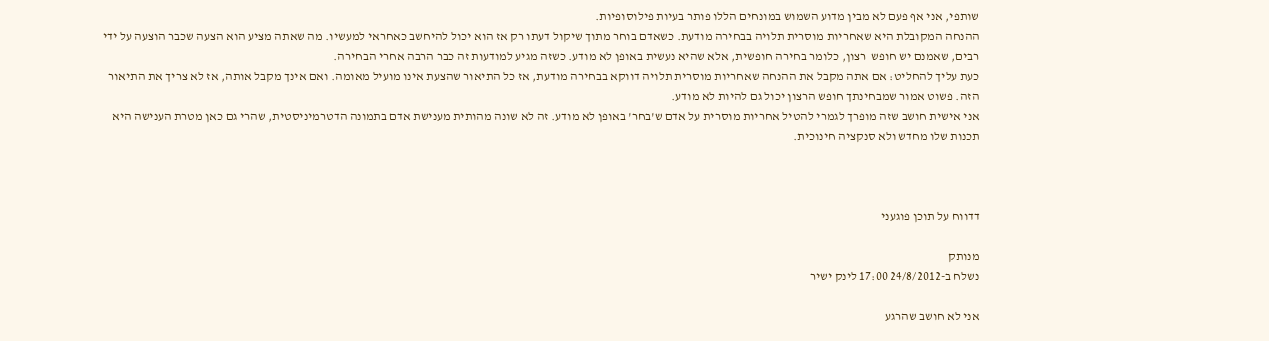שותפי, אני אף פעם לא מבין מדוע השמוש במונחים הללו פותר בעיות פילוסופיות.
ההנחה המקובלת היא שאחריות מוסרית תלויה בבחירה מודעת. כשאדם בוחר מתוך שיקול דעתו רק אז הוא יכול להיחשב כאחראי למעשיו. מה שאתה מציע הוא הצעה שכבר הוצעה על ידי רבים, שאמנם יש חופש  רצון, כלומר בחירה חופשית, אלא שהיא נעשית באופן לא מודע. כשזה מגיע למודעות זה כבר הרבה אחרי הבחירה.
כעת עליך להחליט: אם אתה מקבל את ההנחה שאחריות מוסרית תלויה דווקא בבחירה מודעת, אז כל התיאור שהצעת אינו מועיל מאומה. ואם אינך מקבל אותה, אז לא צריך את התיאור הזה. פשוט אמור שמבחינתך חופש הרצון יכול גם להיות לא מודע.
אני אישית חושב שזה מופרך לגמרי להטיל אחריות מוסרית על אדם ש'בחר' באופן לא מודע. זה לא שונה מהותית מענישת אדם בתמונה הדטרמיניסטית, שהרי גם כאן מטרת הענישה היא תכנות שלו מחדש ולא סנקציה חינוכית.



דדווח על תוכן פוגעני

מנותק
נשלח ב-24/8/2012 17:00 לינק ישיר

אני לא חושב שהרגע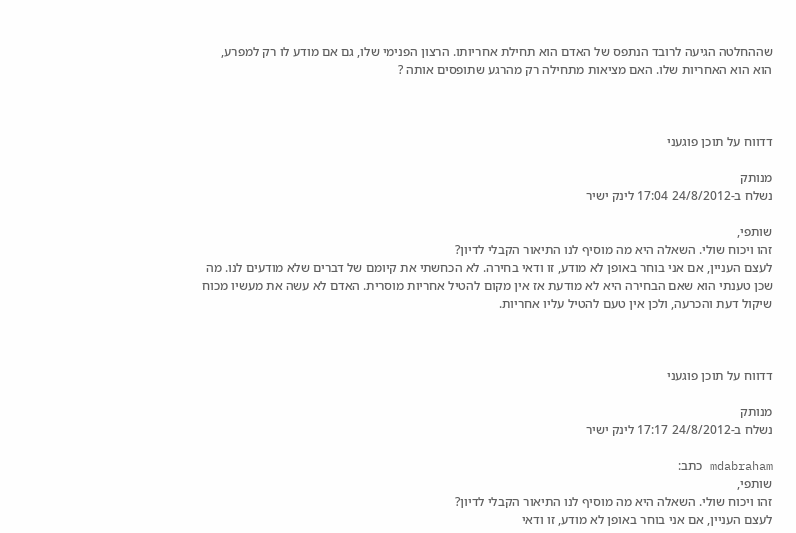שההחלטה הגיעה לרובד הנתפס של האדם הוא תחילת אחריותו. הרצון הפנימי שלו, גם אם מודע לו רק למפרע, הוא הוא האחריות שלו. האם מציאות מתחילה רק מהרגע שתופסים אותה ?



דדווח על תוכן פוגעני

מנותק
נשלח ב-24/8/2012 17:04 לינק ישיר

שותפי,
זהו ויכוח שולי. השאלה היא מה מוסיף לנו התיאור הקבלי לדיון?
לעצם העניין, אם אני בוחר באופן לא מודע, זו ודאי בחירה. לא הכחשתי את קיומם של דברים שלא מודעים לנו. מה שכן טענתי הוא שאם הבחירה היא לא מודעת אז אין מקום להטיל אחריות מוסרית. האדם לא עשה את מעשיו מכוח שיקול דעת והכרעה, ולכן אין טעם להטיל עליו אחריות.



דדווח על תוכן פוגעני

מנותק
נשלח ב-24/8/2012 17:17 לינק ישיר

mdabraham כתב:
שותפי,
זהו ויכוח שולי. השאלה היא מה מוסיף לנו התיאור הקבלי לדיון?
לעצם העניין, אם אני בוחר באופן לא מודע, זו ודאי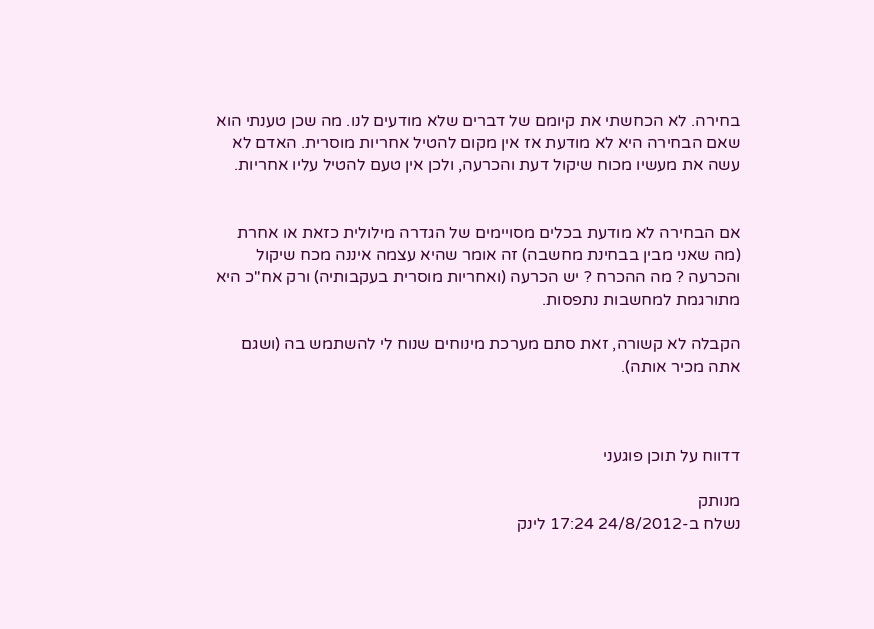בחירה. לא הכחשתי את קיומם של דברים שלא מודעים לנו. מה שכן טענתי הוא שאם הבחירה היא לא מודעת אז אין מקום להטיל אחריות מוסרית. האדם לא עשה את מעשיו מכוח שיקול דעת והכרעה, ולכן אין טעם להטיל עליו אחריות.


אם הבחירה לא מודעת בכלים מסויימים של הגדרה מילולית כזאת או אחרת (מה שאני מבין בבחינת מחשבה) זה אומר שהיא עצמה איננה מכח שיקול והכרעה ? מה ההכרח ? יש הכרעה (ואחריות מוסרית בעקבותיה) ורק אח"כ היא מתורגמת למחשבות נתפסות.

הקבלה לא קשורה, זאת סתם מערכת מינוחים שנוח לי להשתמש בה (ושגם אתה מכיר אותה).



דדווח על תוכן פוגעני

מנותק
נשלח ב-24/8/2012 17:24 לינק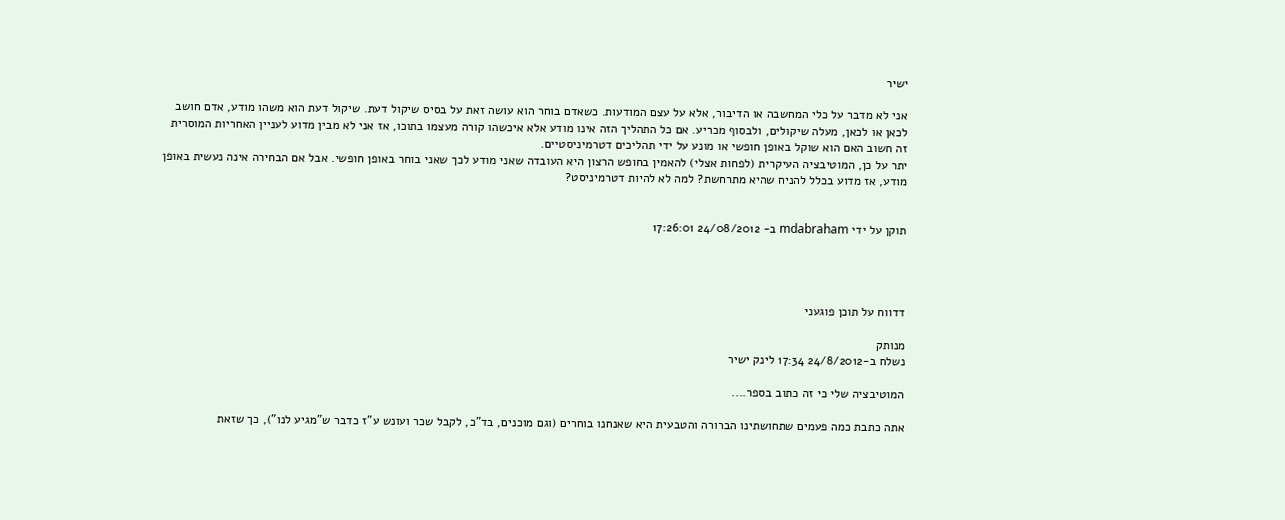ישיר

אני לא מדבר על כלי המחשבה או הדיבור, אלא על עצם המודעות. כשאדם בוחר הוא עושה זאת על בסיס שיקול דעת. שיקול דעת הוא משהו מודע, אדם חושב לכאן או לכאן, מעלה שיקולים, ולבסוף מכריע. אם כל התהליך הזה אינו מודע אלא איכשהו קורה מעצמו בתוכו, אז אני לא מבין מדוע לעניין האחריות המוסרית זה חשוב האם הוא שוקל באופן חופשי או מונע על ידי תהליכים דטרמיניסטיים.
יתר על כן, המוטיבציה העיקרית (לפחות אצלי) להאמין בחופש הרצון היא העובדה שאני מודע לכך שאני בוחר באופן חופשי. אבל אם הבחירה אינה נעשית באופן מודע, אז מדוע בכלל להניח שהיא מתרחשת? למה לא להיות דטרמיניסט?


תוקן על ידי mdabraham ב- 24/08/2012 17:26:01




דדווח על תוכן פוגעני

מנותק
נשלח ב-24/8/2012 17:34 לינק ישיר

המוטיבציה שלי כי זה כתוב בספר....

אתה כתבת כמה פעמים שתחושתינו הברורה והטבעית היא שאנחנו בוחרים (וגם מוכנים, בד"כ, לקבל שכר ועונש ע"ז כדבר ש"מגיע לנו"), כך שזאת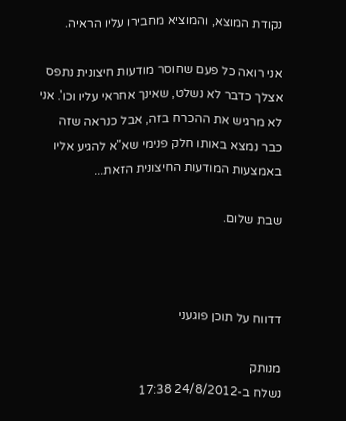נקודת המוצא, והמוציא מחבירו עליו הראיה.

אני רואה כל פעם שחוסר מודעות חיצונית נתפס אצלך כדבר לא נשלט, שאינך אחראי עליו וכו'. אני לא מרגיש את ההכרח בזה, אבל כנראה שזה כבר נמצא באותו חלק פנימי שא"א להגיע אליו באמצעות המודעות החיצונית הזאת...

שבת שלום.



דדווח על תוכן פוגעני

מנותק
נשלח ב-24/8/2012 17:38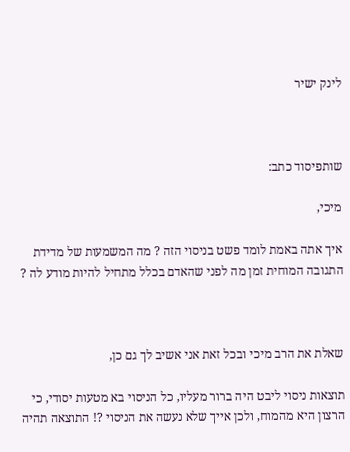לינק ישיר



שותפיסוד כתב:

מיכי,

איך אתה באמת לומד פשט בניסוי הזה ? מה המשמעות של מדידת התגובה המוחית זמן מה לפני שהאדם בכלל מתחיל להיות מודע לה ?



שאלת את הרב מיכי ובכל זאת אני אשיב לך גם כן,

תוצאות ניסוי ליבט היה ברור מעליו, כל הניסוי בא מטעות יסודי, כי הרצון היא מהמוח, ולכן אייך שלא נעשה את הניסוי ?! התוצאה תהיה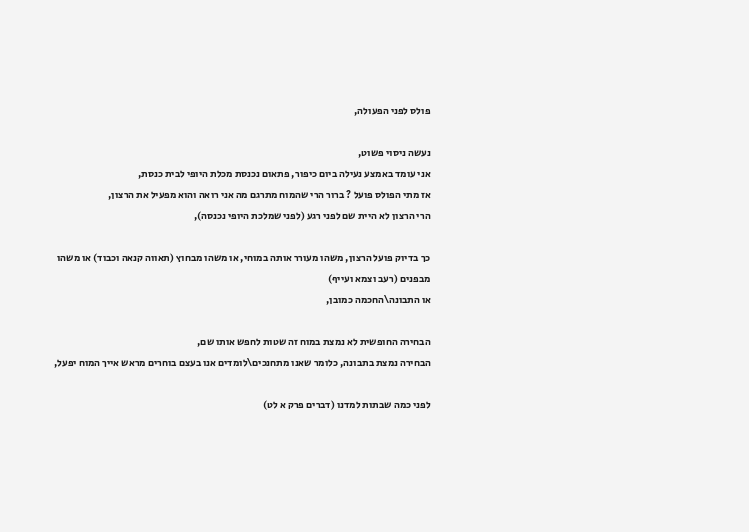פולס לפני הפעולה,

נעשה ניסוי פשוט,
אני עומד באמצע נעילה ביום כיפור, פתאום נכנסת מכלת היופי לבית כנסת,
אז מתי הפולס פועל ? ברור הרי שהמוח מתרגם מה אני רואה והוא מפעיל את הרצון,
הרי הרצון לא היית שם לפני רגע (לפני שמלכת היופי נכנסה),

כך בדיוק פועל הרצון, משהו מעורר אותה במוחי, או משהו מבחוץ (תאווה קנאה וכבוד) או משהו מבפנים (רעב וצמא ועייף)
או התבונה\החכמה כמובן,

הבחירה החופשית לא נמצת במוח זה שטות לחפש אותו שם,
הבחירה נמצת בתבונה, כלומר שאנו מתחנכים\לומדים אנו בעצם בוחרים מראש אייך המוח יפעל,

לפני כמה שבתות למדנו (דברים פרק א לט)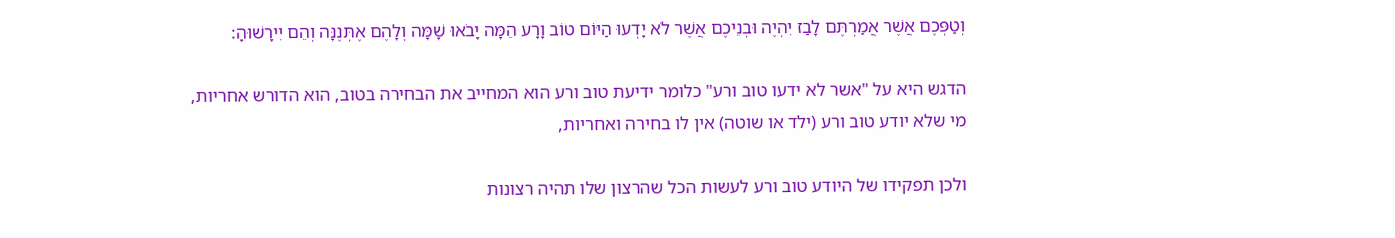וְטַפְּכֶם אֲשֶׁר אֲמַרְתֶּם לָבַז יִהְיֶה וּבְנֵיכֶם אֲשֶׁר לֹא יָדְעוּ הַיּוֹם טוֹב וָרָע הֵמָּה יָבֹאוּ שָׁמָּה וְלָהֶם אֶתְּנֶנָּה וְהֵם יִירָשׁוּהָ:

הדגש היא על "אשר לא ידעו טוב ורע" כלומר ידיעת טוב ורע הוא המחייב את הבחירה בטוב, הוא הדורש אחריות,
מי שלא יודע טוב ורע (ילד או שוטה) אין לו בחירה ואחריות,

ולכן תפקידו של היודע טוב ורע לעשות הכל שהרצון שלו תהיה רצונות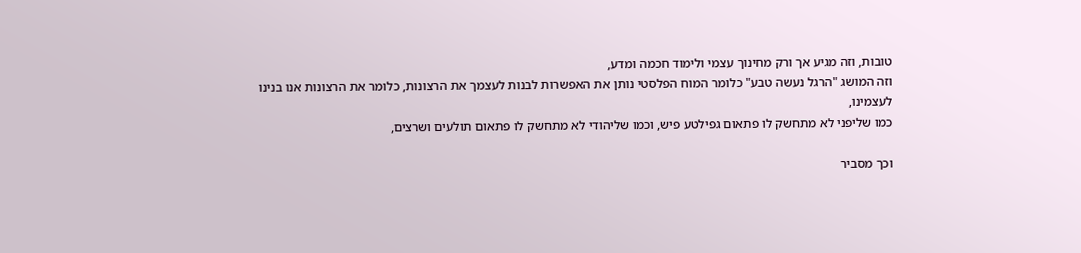טובות, וזה מגיע אך ורק מחינוך עצמי ולימוד חכמה ומדע,
וזה המושג "הרגל נעשה טבע" כלומר המוח הפלסטי נותן את האפשרות לבנות לעצמך את הרצונות, כלומר את הרצונות אנו בנינו לעצמינו,
כמו שליפני לא מתחשק לו פתאום גפילטע פיש, וכמו שליהודי לא מתחשק לו פתאום תולעים ושרצים,

וכך מסביר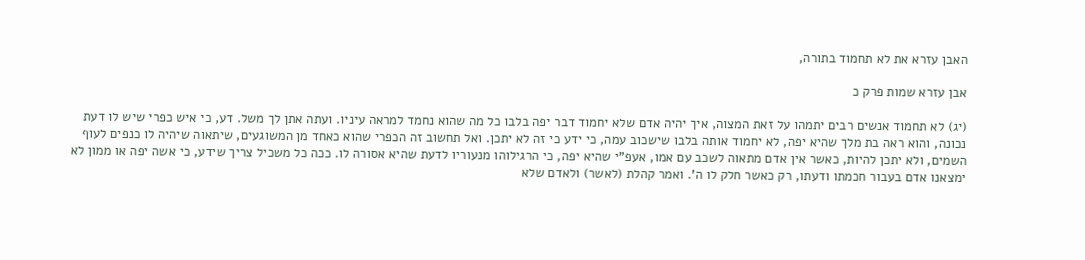האבן עזרא את לא תחמוד בתורה,

אבן עזרא שמות פרק כ

(יג) לא תחמוד אנשים רבים יתמהו על זאת המצוה, איך יהיה אדם שלא יחמוד דבר יפה בלבו כל מה שהוא נחמד למראה עיניו. ועתה אתן לך משל. דע, כי איש כפרי שיש לו דעת נכונה, והוא ראה בת מלך שהיא יפה, לא יחמוד אותה בלבו שישכוב עמה, כי ידע כי זה לא יתכן. ואל תחשוב זה הכפרי שהוא כאחד מן המשוגעים, שיתאוה שיהיה לו כנפים לעוף השמים, ולא יתכן להיות, כאשר אין אדם מתאוה לשכב עם אמו, אעפ"י שהיא יפה, כי הרגילוהו מנעוריו לדעת שהיא אסורה לו. ככה כל משכיל צריך שידע, כי אשה יפה או ממון לא ימצאנו אדם בעבור חכמתו ודעתו, רק כאשר חלק לו ה'. ואמר קהלת (לאשר) ולאדם שלא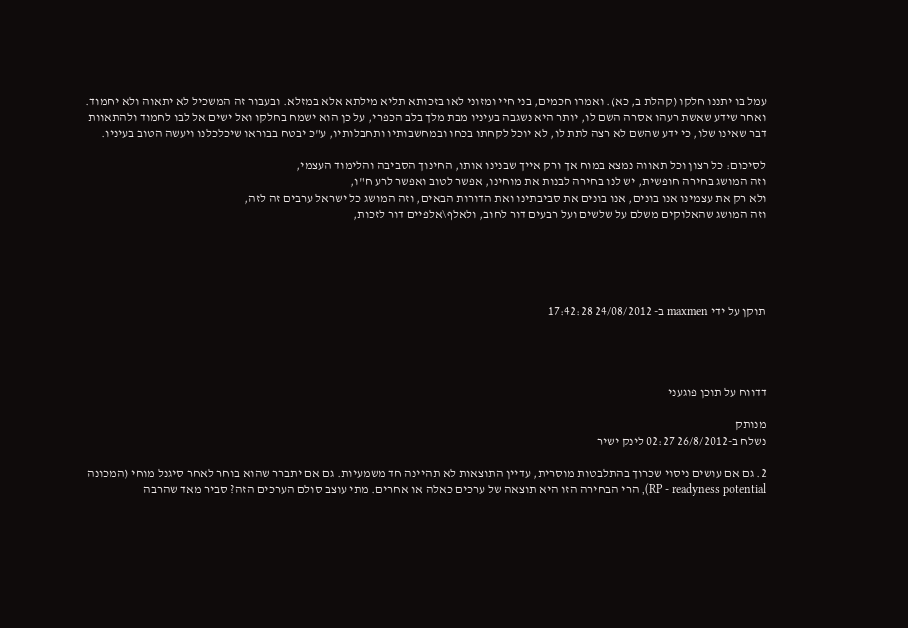עמל בו יתננו חלקו (קהלת ב, כא). ואמרו חכמים, בני חיי ומזוני לאו בזכותא תליא מילתא אלא במזלא. ובעבור זה המשכיל לא יתאוה ולא יחמוד. ואחר שידע שאשת רעהו אסרה השם לו, יותר היא נשגבה בעיניו מבת מלך בלב הכפרי, על כן הוא ישמח בחלקו ואל ישים אל לבו לחמוד ולהתאוות דבר שאינו שלו, כי ידע שהשם לא רצה לתת לו, לא יוכל לקחתו בכחו ובמחשבותיו ותחבלותיו, ע"כ יבטח בבוראו שיכלכלנו ויעשה הטוב בעיניו.

לסיכום: כל רצון וכל תאווה נמצא במוח אך ורק אייך שבנינו אותו, החינוך הסביבה והלימוד העצמי,
וזה המושג בחירה חופשית, יש לנו בחירה לבנות את מוחינו, אפשר לטוב ואפשר לרע ח"ו,
ולא רק את עצמינו אנו בונים, אנו בונים את סביבתינו ואת הדורות הבאים, וזה המושג כל ישראל ערבים זה לזה,
וזה המושג שהאלוקים משלם על שלשים ועל רבעים דור לחוב, ולאלף\אלפיים דור לזכות,





תוקן על ידי maxmen ב- 24/08/2012 17:42:28




דדווח על תוכן פוגעני

מנותק
נשלח ב-26/8/2012 02:27 לינק ישיר

2. גם אם עושים ניסוי שכרוך בהתלבטות מוסרית, עדיין התוצאות לא תהיינה חד משמעיות. גם אם יתברר שהוא בוחר לאחר סיגנל מוחי (המכונה RP - readyness potential), הרי הבחירה הזו היא תוצאה של ערכים כאלה או אחרים. מתי עוצב סולם הערכים הזה? סביר מאד שהרבה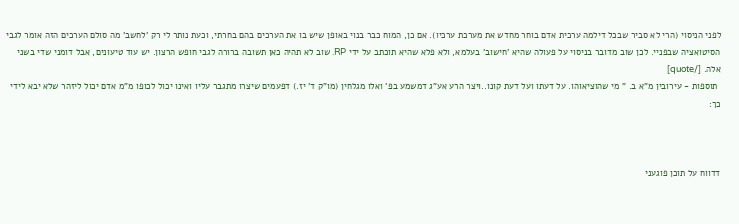לפני הניסוי (הרי לא סביר שבכל דילמה ערכית אדם בוחר מחדש את מערכת ערכיו). אם כן, המוח כבר בנוי באופן שיש בו את הערכים בהם בחרתי, וכעת נותר לי רק 'לחשב' מה סולם הערכים הזה אומר לגבי הסיטואציה שבפניי. לכן שוב מדובר בניסוי על פעולה שהיא 'חישוב' בעלמא, ולא פלא שהיא תוכתב על ידי RP. שוב לא תהיה כאן תשובה ברורה לגבי חופש הרצון. יש עוד טיעונים, אבל דומני שדי בשני אלה. [/quote]
 תוספות - עירובין מ"א ב. " מי שהוציאוהו. על דעתו ועל דעת קונו..ויצר הרע אע"ג דמשמע בפ' ואלו מגלחין (מו"ק ד' יז.) דפעמים שיצרו מתגבר עליו ואינו יכול לכופו מ"מ אדם יכול ליזהר שלא יבא לידי כך:



דדווח על תוכן פוגעני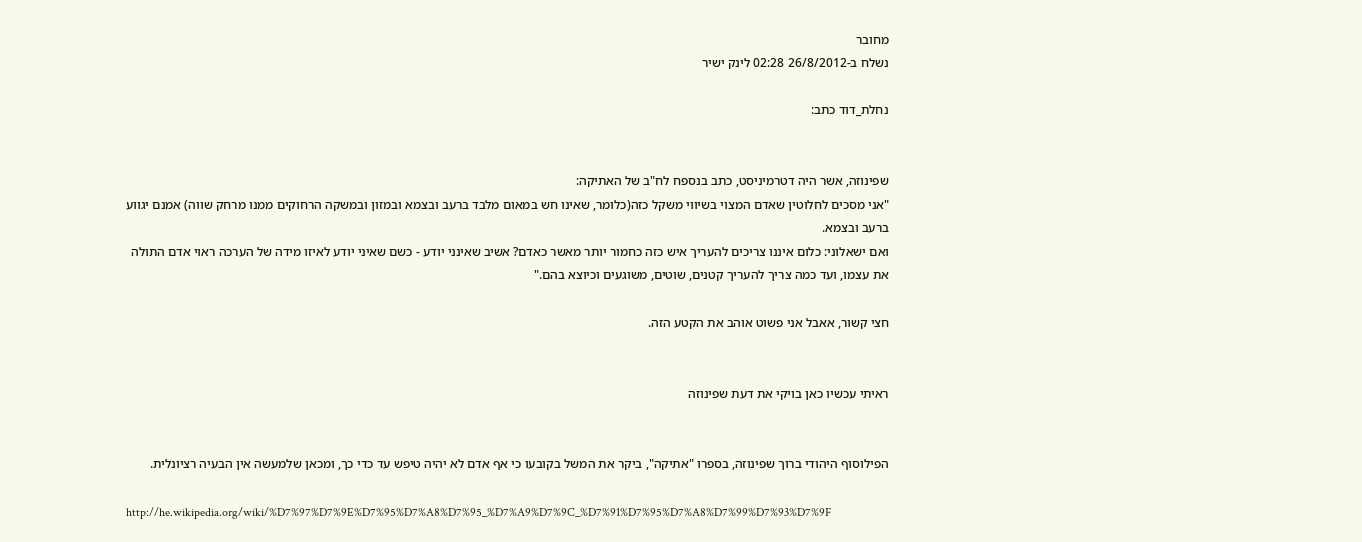מחובר
נשלח ב-26/8/2012 02:28 לינק ישיר

נחלת_דוד כתב:


שפינוזה, אשר היה דטרמיניסט, כתב בנספח לח"ב של האתיקה:
"אני מסכים לחלוטין שאדם המצוי בשיווי משקל כזה(כלומר, שאינו חש במאום מלבד ברעב ובצמא ובמזון ובמשקה הרחוקים ממנו מרחק שווה) אמנם יגווע ברעב ובצמא.
ואם ישאלוני: כלום איננו צריכים להעריך איש כזה כחמור יותר מאשר כאדם? אשיב שאינני יודע - כשם שאיני יודע לאיזו מידה של הערכה ראוי אדם התולה את עצמו, ועד כמה צריך להעריך קטנים, שוטים, משוגעים וכיוצא בהם."

חצי קשור, אאבל אני פשוט אוהב את הקטע הזה.


ראיתי עכשיו כאן בויקי את דעת שפינוזה


הפילוסוף היהודי ברוך שפינוזה, בספרו "אתיקה", ביקר את המשל בקובעו כי אף אדם לא יהיה טיפש עד כדי כך, ומכאן שלמעשה אין הבעיה רציונלית.

http://he.wikipedia.org/wiki/%D7%97%D7%9E%D7%95%D7%A8%D7%95_%D7%A9%D7%9C_%D7%91%D7%95%D7%A8%D7%99%D7%93%D7%9F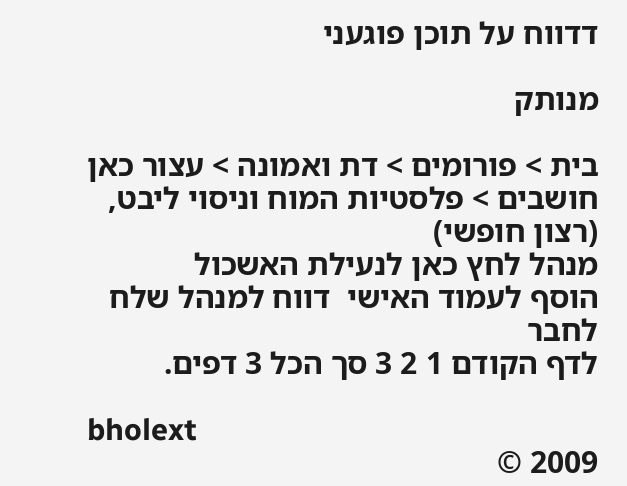דדווח על תוכן פוגעני

מנותק

בית > פורומים > דת ואמונה > עצור כאן חושבים > פלסטיות המוח וניסוי ליבט, (רצון חופשי)
מנהל לחץ כאן לנעילת האשכול
הוסף לעמוד האישי  דווח למנהל שלח לחבר
לדף הקודם 1 2 3 סך הכל 3 דפים.

bholext
2009 ©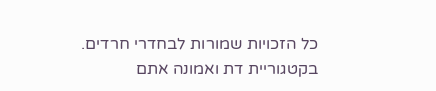כל הזכויות שמורות לבחדרי חרדים. בקטגוריית דת ואמונה אתם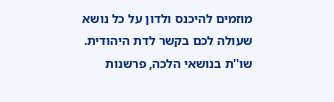מוזמים להיכנס ולדון על כל נושא שעולה לכם בקשר לדת היהודית. שו''ת בנושאי הלכה, פרשנות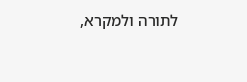לתורה ולמקרא,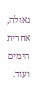גאולה, אחרית הימים ועוד.